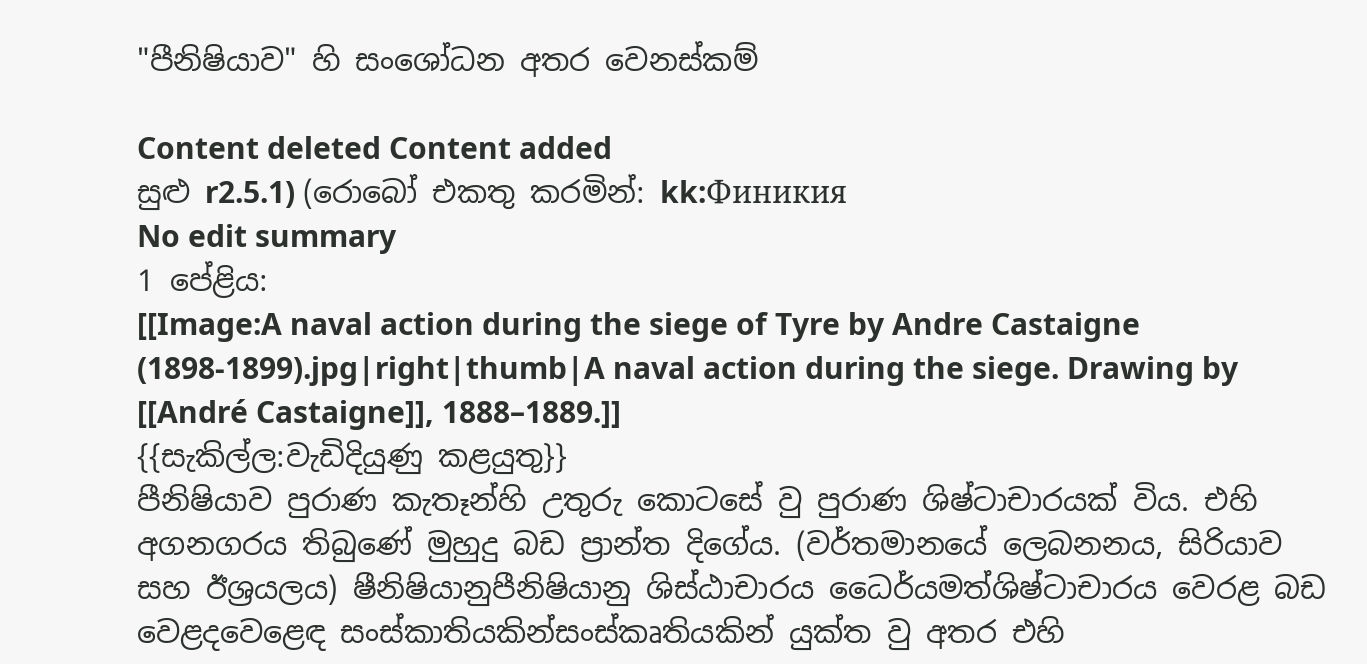"පීනිෂියාව" හි සංශෝධන අතර වෙනස්කම්

Content deleted Content added
සුළු r2.5.1) (රොබෝ එකතු කරමින්: kk:Финикия
No edit summary
1 පේළිය:
[[Image:A naval action during the siege of Tyre by Andre Castaigne (1898-1899).jpg|right|thumb|A naval action during the siege. Drawing by [[André Castaigne]], 1888–1889.]]
{{සැකිල්ල:වැඩිදියුණු කළයුතු}}
පීනිෂියාව පුරාණ කැතෑන්හි උතුරු කොටසේ වු පුරාණ ශිෂ්ටාචාරයක් විය. එහි අගනගරය තිබුණේ මුහුදු බඩ ප්‍රාන්ත දිගේය. (වර්තමානයේ ලෙබනනය, සිරියාව සහ ඊශ්‍රයලය) ෂීනිෂියානුපීනිෂියානු ශිස්ඨාචාරය ධෛර්යමත්ශිෂ්ටාචාරය වෙරළ බඩ වෙළදවෙළෙඳ සංස්කාතියකින්සංස්කෘතියකින් යුක්ත වු අතර එහි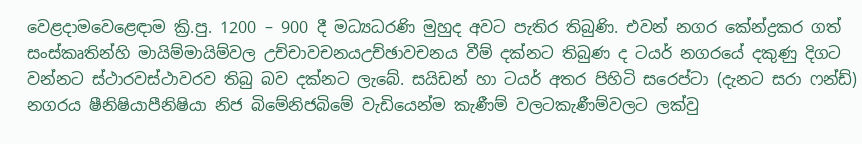වෙළදාමවෙළෙඳාම ක්‍රි.පු. 1200 – 900 දී මධ්‍යධරණි මුහුද අවට පැතිර තිබුණි. එවන් නගර කේන්ද්‍රකර ගත් සංස්කෘතින්හි මායිම්මායිම්වල උච්චාවචනයඋච්ඡාවචනය වීම් දක්නට තිබුණ ද ටයර් නගරයේ දකුණු දිගට වන්නට ස්ථාරවස්ථාවරව තිබු බව දක්නට ලැබේ. සයිඩන් හා ටයර් අතර පිහිටි සරෙප්ටා (දැනට සරා ෆන්ඩ්) නගරය ෂීනිෂියාපීනිෂියා නිජ බිමේනිජබිමේ වැඩියෙන්ම කැණීම් වලටකැණීම්වලට ලක්වු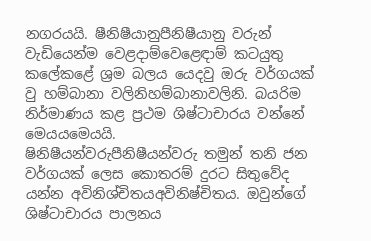නගරයයි. ෂීනිෂීයානුපීනිෂීයානු වරුන් වැඩියෙන්ම වෙළදාම්වෙළෙඳාම් කටයුතු කලේකළේ ශ්‍රම බලය යෙදවු ඔරු වර්ගයක් වු හම්බානා වලිනිහම්බානාවලිනි. බයරිම නිර්මාණය කළ ප්‍රථම ශිෂ්ටාචාරය වන්නේ මෙයයමෙයයි.
ෂිනිෂීයන්වරුපීනිෂීයන්වරු තමුන් තනි ජන වර්ගයක් ලෙස කොතරම් දුරට සිතුවේද යන්න අවිනිශ්චිතයඅවිනිෂ්චිතය. ඔවුන්ගේ ශිෂ්ටාචාරය පාලනය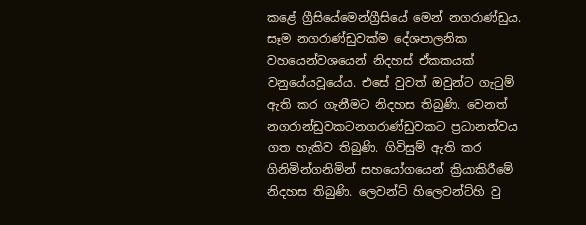කළේ ග්‍රීසියේමෙන්ග්‍රීසියේ මෙන් නගරාණ්ඩුය. සෑම නගරාණ්ඩුවක්ම දේශපාලනික වහයෙන්වශයෙන් නිදහස් ඒකකයක් වනුයේයවූයේය. එසේ වුවත් ඔවුන්ට ගැටුම් ඇති කර ගැනීමට නිදහස තිබුණි. වෙනත් නගරාන්ඩුවකටනගරාණ්ඩුවකට ප්‍රධානත්වය ගත හැකිව තිබුණි. ගිවිසුම් ඇති කර ගිනිමින්ගනිමින් සහයෝගයෙන් ක්‍රියාකිරීමේ නිදහස තිබුණි. ලෙවන්ට් හිලෙවන්ට්හි වු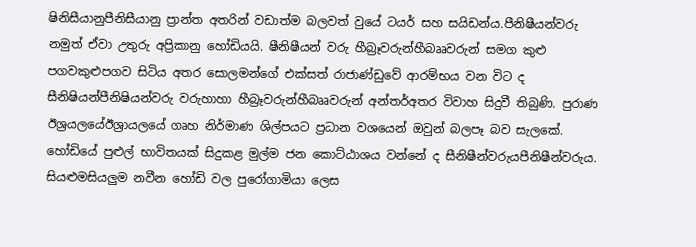ෂිනිසීයානුපීනිසීයානු ප්‍රාන්ත අතරින් වඩාත්ම බලවත් වුයේ ටයර් සහ සයිඩන්ය.පීනිෂීයන්වරු නමුත් ඒවා උතුරු අප්‍රිකානු හෝඩියයි. ෂීනිෂීයන් වරු හීබ්‍රෑවරුන්හීබෲවරුන් සමග කුළු පගවකුළුපගව සිටිය අතර සොලමන්ගේ එක්සත් රාජාණ්ඩුවේ ආරම්භය වන විට ද සීනිෂියන්පීනිෂියන්වරු වරුහාහා හීබ්‍රෑවරුන්හීබෲවරුන් අන්තර්අතර විවාහ සිදුවී තිබුණි. පුරාණ ඊශ්‍රයලයේඊශ්‍රායලයේ ගෘහ නිර්මාණ ශිල්පයට ප්‍රධාන වශයෙන් ඔවුන් බලපෑ බව සැලකේ. හෝඩියේ පුළුල් භාවිතයක් සිදුකළ මුල්ම ජන කොට්ඨාශය වන්නේ ද සීනිෂීන්වරුයපීනිෂීන්වරුය. සියළුමසියලුම නවීන හෝඩි වල පුරෝගාමියා ලෙස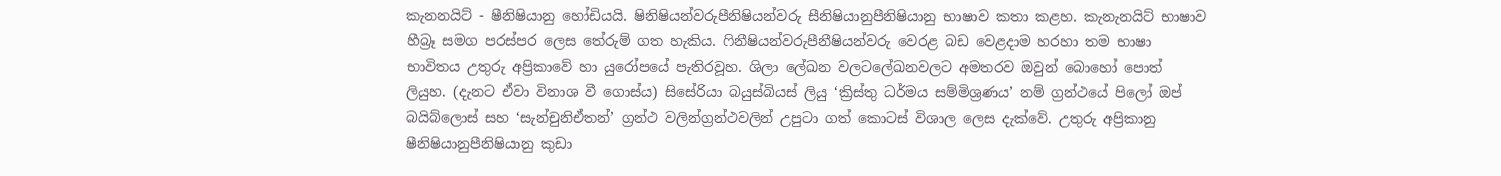කැනනයිට් - ෂීනිෂියානු හෝඩියයි. ෂිනිෂියන්වරුපීනිෂියන්වරු සීනිෂියානුපීනිෂියානු භාෂාව කතා කළහ. කැනැනයිට් භාෂාව හීබ්‍රෑ සමග පරස්පර ලෙස තේරුම් ගත හැකිය. ෆිනීෂියන්වරුපීනීෂියන්වරු වෙරළ බඩ වෙළදාම හරහා තම භාෂා භාවිතය උතුරු අප්‍රිකාවේ හා යුරෝපයේ පැතිරවූහ. ශිලා ලේඛන වලටලේඛනවලට අමතරව ඔවුන් බොහෝ පොත් ලියුහ. (දැනට ඒවා විනාශ වී ගොස්ය) සිසේරියා බයුස්බියස් ලියු ‘ක්‍රිස්තු ධර්මය සම්මිශ්‍රණය’ නම් ග්‍රන්ථයේ පිලෝ ඔප් බයිබ්ලොස් සහ ‘සැන්චුනිඒතන්’ ග්‍රන්ථ වලින්ග්‍රන්ථවලින් උපුටා ගත් කොටස් විශාල ලෙස දැක්වේ. උතුරු අප්‍රිකානු ෂීනිෂියානුපීනිෂියානු කුඩා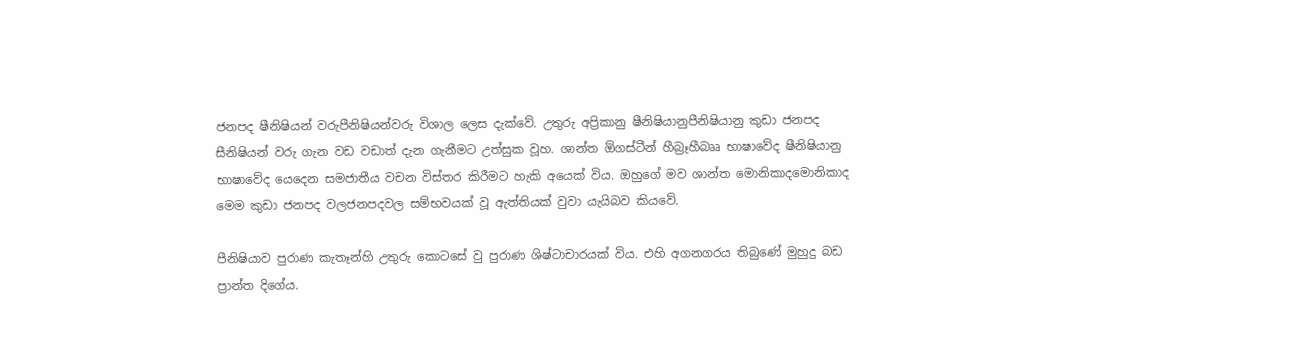ජනපද ෂීනිෂියන් වරුපීනිෂියන්වරු විශාල ලෙස දැක්වේ. උතුරු අප්‍රිකානු ෂීනිෂියානුපීනිෂියානු කුඩා ජනපද සීනිෂියන් වරු ගැන වඩ වඩාත් දැන ගැනීමට උත්සුක වූහ. ශාන්ත ඕගස්ටීන් හීබ්‍රෑහීබෲ භාෂාවේද ෂීනිෂියානු භාෂාවේද යෙදෙන සමජාතීය වචන විස්තර කිරීමට හැකි අයෙක් විය. ඔහුගේ මව ශාන්ත මොනිකා‍දමොනිකාද මෙම කුඩා ජනපද වලජනපදවල සම්භවයක් වූ ඇත්තියක් වුවා යැයිබව කියවේ.

පීනිෂියාව පුරාණ කැතෑන්හි උතුරු කොටසේ වු පුරාණ ශිෂ්ටාචාරයක් විය. එහි අගනගරය තිබුණේ මුහුදු බඩ ප්‍රාන්ත දිගේය.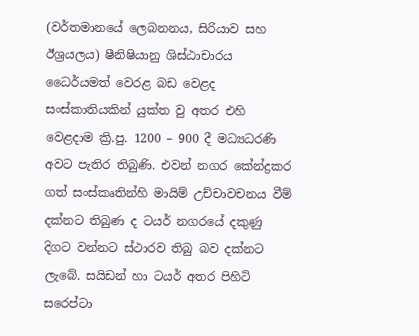(වර්තමානයේ ලෙබනනය, සිරියාව සහ ඊශ්‍රයලය) ෂීනිෂියානු ශිස්ඨාචාරය ධෛර්යමත් වෙරළ බඩ වෙළද සංස්කාතියකින් යුක්ත වු අතර එහි වෙළදාම ක්‍රි.පු. 1200 – 900 දී මධ්‍යධරණි අවට පැතිර තිබුණි. එවන් නගර කේන්ද්‍රකර ගත් සංස්කෘතින්හි මායිම් උච්චාවචනය වීම් දක්නට තිබුණ ද ටයර් නගරයේ දකුණු දිගට වන්නට ස්ථාරව තිබු බව දක්නට ලැබේ. සයිඩන් හා ටයර් අතර පිහිටි සරෙප්ටා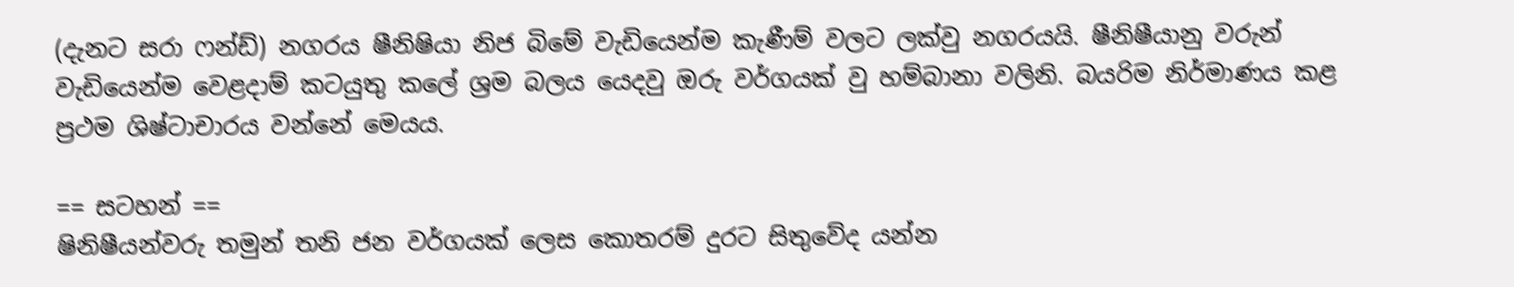(දැනට සරා ෆන්ඩ්) නගරය ෂීනිෂියා නිජ බිමේ වැඩියෙන්ම කැණීම් වලට ලක්වු නගරයයි. ෂීනිෂීයානු වරුන් වැඩියෙන්ම වෙළදාම් කටයුතු කලේ ශ්‍රම බලය යෙදවු ඔරු වර්ගයක් වු හම්බානා වලිනි. බයරිම නිර්මාණය කළ ප්‍රථම ශිෂ්ටාචාරය වන්නේ මෙයය.

== සටහන් ==
ෂිනිෂීයන්වරු තමුන් තනි ජන වර්ගයක් ලෙස කොතරම් දුරට සිතුවේද යන්න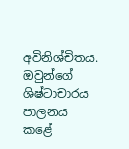අවිනිශ්චිතය. ඔවුන්ගේ ශිෂ්ටාචාරය පාලනය කළේ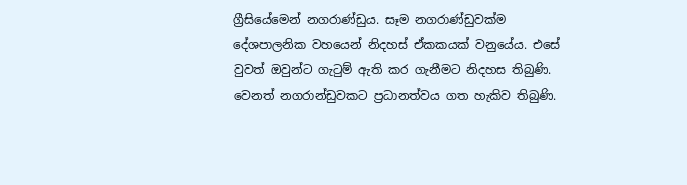ග්‍රීසියේමෙන් නගරාණ්ඩුය. සෑම නගරාණ්ඩුවක්ම දේශපාලනික වහයෙන් නිදහස් ඒකකයක් වනුයේය. එසේ වුවත් ඔවුන්ට ගැටුම් ඇති කර ගැනීමට නිදහස තිබුණි. වෙනත් නගරාන්ඩුවකට ප්‍රධානත්වය ගත හැකිව තිබුණි.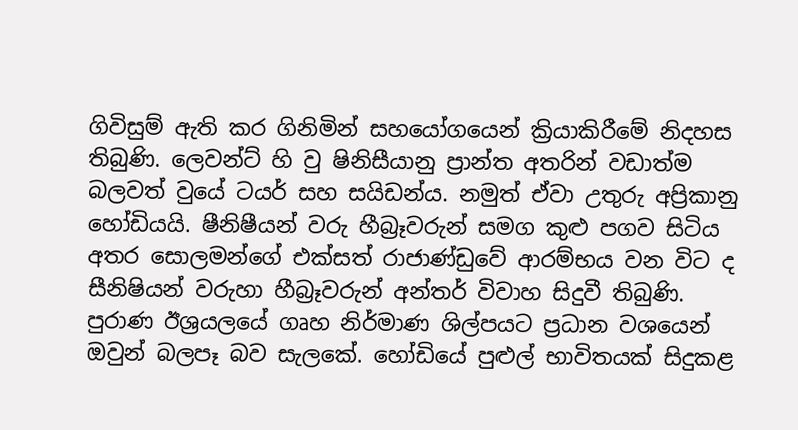ගිවිසුම් ඇති කර ගිනිමින් සහයෝගයෙන් ක්‍රියාකිරීමේ නිදහස තිබුණි. ලෙවන්ට් හි වු ෂිනිසීයානු ප්‍රාන්ත අතරින් වඩාත්ම බලවත් වුයේ ටයර් සහ සයිඩන්ය. නමුත් ඒවා උතුරු අප්‍රිකානු හෝඩියයි. ෂීනිෂීයන් වරු හීබ්‍රෑවරුන් සමග කුළු පගව සිටිය අතර සොලමන්ගේ එක්සත් රාජාණ්ඩුවේ ආරම්භය වන විට ද සීනිෂියන් වරුහා හීබ්‍රෑවරුන් අන්තර් විවාහ සිදුවී තිබුණි. පුරාණ ඊශ්‍රයලයේ ගෘහ නිර්මාණ ශිල්පයට ප්‍රධාන වශයෙන් ඔවුන් බලපෑ බව සැලකේ. හෝඩියේ පුළුල් භාවිතයක් සිදුකළ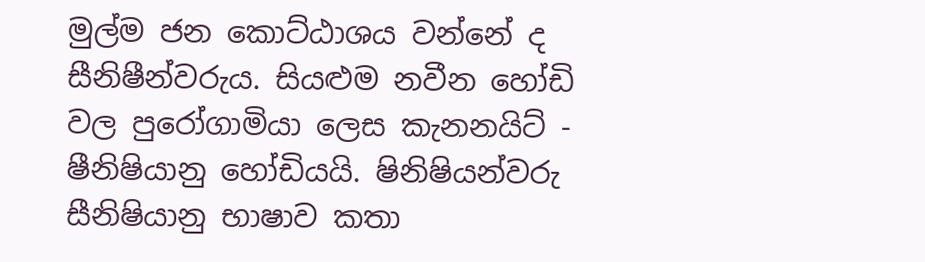මුල්ම ජන කොට්ඨාශය වන්නේ ද සීනිෂීන්වරුය. සියළුම නවීන හෝඩි වල පුරෝගාමියා ලෙස කැනනයිට් - ෂීනිෂියානු හෝඩියයි. ෂිනිෂියන්වරු සීනිෂියානු භාෂාව කතා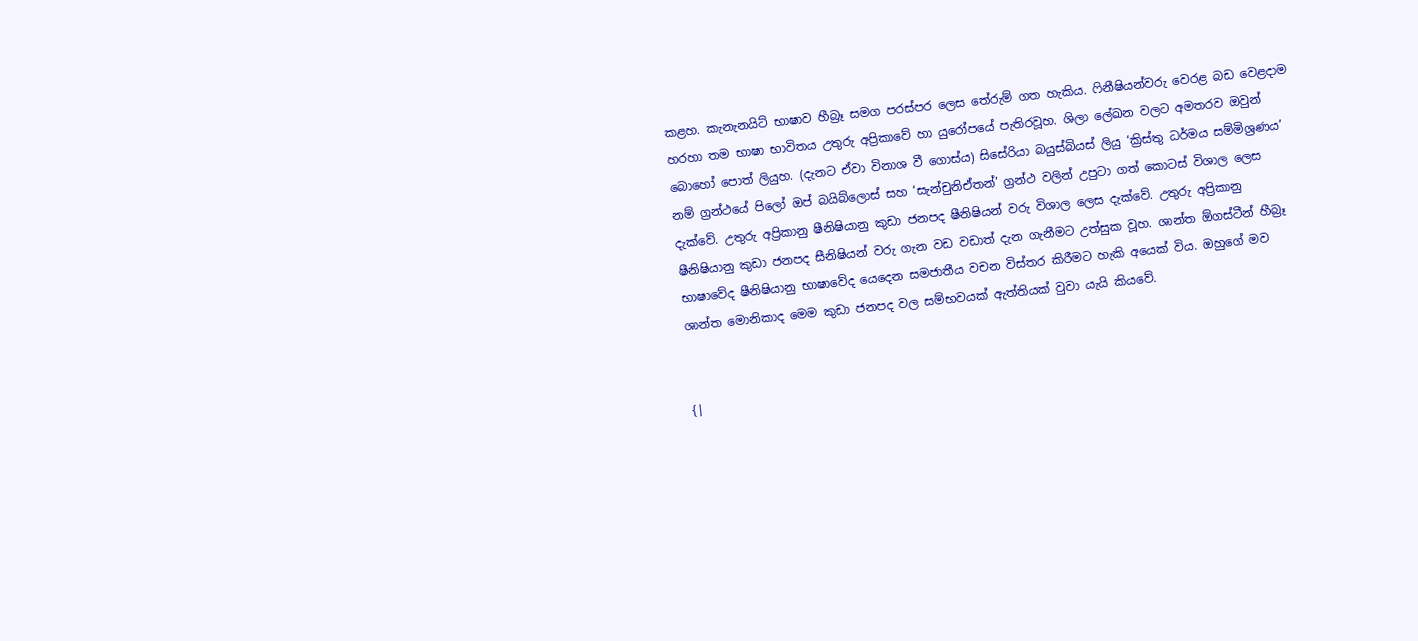කළහ. කැනැනයිට් භාෂාව හීබ්‍රෑ සමග පරස්පර ලෙස තේරුම් ගත හැකිය. ෆිනීෂියන්වරු වෙරළ බඩ වෙළදාම හරහා තම භාෂා භාවිතය උතුරු අප්‍රිකාවේ හා යුරෝපයේ පැතිරවූහ. ශිලා ලේඛන වලට අමතරව ඔවුන් බොහෝ පොත් ලියුහ. (දැනට ඒවා විනාශ වී ගොස්ය) සිසේරියා බයුස්බියස් ලියු ‘ක්‍රිස්තු ධර්මය සම්මිශ්‍රණය’ නම් ග්‍රන්ථයේ පිලෝ ඔප් බයිබ්ලොස් සහ ‘සැන්චුනිඒතන්’ ග්‍රන්ථ වලින් උපුටා ගත් කොටස් විශාල ලෙස දැක්වේ. උතුරු අප්‍රිකානු ෂීනිෂියානු කුඩා ජනපද ෂීනිෂියන් වරු විශාල ලෙස දැක්වේ. උතුරු අප්‍රිකානු ෂීනිෂියානු කුඩා ජනපද සීනිෂියන් වරු ගැන වඩ වඩාත් දැන ගැනීමට උත්සුක වූහ. ශාන්ත ඕගස්ටීන් හීබ්‍රෑ භාෂාවේද ෂීනිෂියානු භාෂාවේද යෙදෙන සමජාතීය වචන විස්තර කිරීමට හැකි අයෙක් විය. ඔහුගේ මව ශාන්ත මොනිකා‍ද මෙම කුඩා ජනපද වල සම්භවයක් ඇත්තියක් වුවා යැයි කියවේ.


{|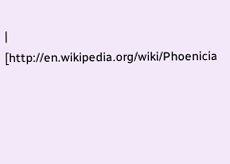| [http://en.wikipedia.org/wiki/Phoenicia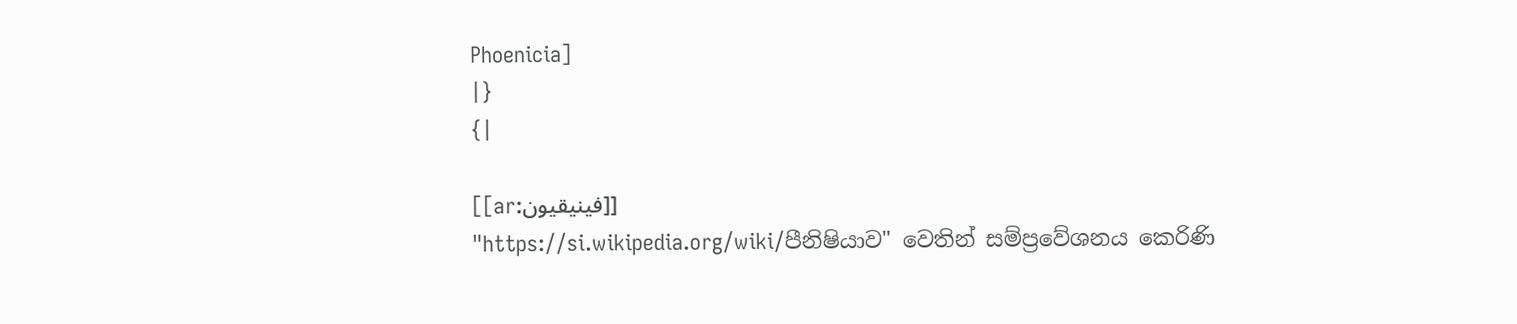Phoenicia]
|}
{|

[[ar:فينيقيون]]
"https://si.wikipedia.org/wiki/පීනිෂියාව" වෙතින් සම්ප්‍රවේශනය කෙරිණි